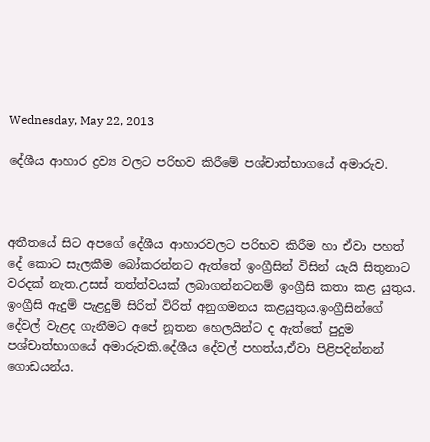Wednesday, May 22, 2013

දේශීය ආහාර ද්‍රව්‍ය වලට පරිභව කිරීමේ පශ්චාත්භාගයේ අමාරුව.



අතීතයේ සිට අපගේ දේශීය ආහාරවලට පරිභව කිරීම හා ඒවා පහත් දේ කොට සැලකීම බෝකරන්නට ඇත්තේ ඉංග්‍රීසින් විසින් යැයි සිතුනාට වරදක් නැත.උසස් තත්ත්වයක් ලබාගන්නටනම් ඉංග්‍රීසි කතා කළ යුතුය.
ඉංග්‍රීසි ඇදුම් පැළදුම් සිරිත් විරිත් අනුගමනය කළයුතුය.ඉංග්‍රීසින්ගේ දේවල් වැළද ගැනීමට අපේ නූතන හෙලයින්ට ද ඇත්තේ පුදුම පශ්චාත්භාගයේ අමාරුවකි.දේශීය දේවල් පහත්ය,ඒවා පිළිපදින්නන් ගොඩයන්ය.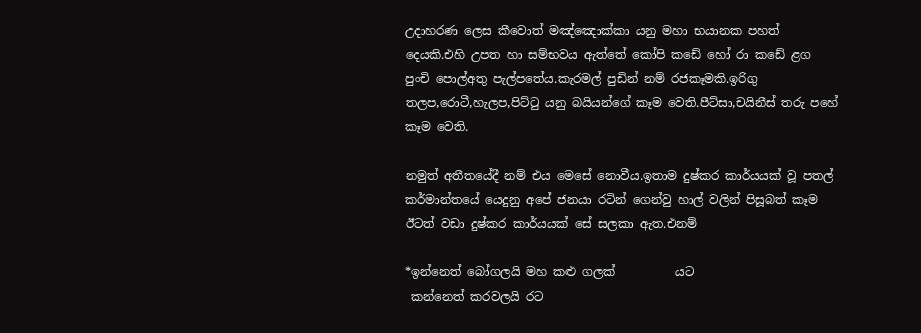උදාහරණ ලෙස කීවොත් මඤ්ඤොක්කා යනු මහා භයානක පහත් දෙයකි.එහි උපත හා සම්භවය ඇත්තේ කෝපි කඩේ හෝ රා කඩේ ළග පුංචි පොල්අතු පැල්පතේය.කැරමල් පුඩින් නම් රජකෑමකි.ඉරිගු තලප,රොටී,හැලප,පිට්ටු යනු බයියන්ගේ කෑම වෙති.පීට්සා,චයිනීස් තරු පහේ
කෑම වෙති.

නමුත් අතීතයේදී නම් එය මෙසේ නොවීය.ඉතාම දුෂ්කර කාර්යයක් වූ පතල් කර්මාන්තයේ යෙදුනු අපේ ජනයා රටින් ගෙන්වු හාල් වලින් පිසූබත් කෑම ඊටත් වඩා දුෂ්කර කාර්යයක් සේ සලකා ඇත.එනම්

*ඉන්නෙත් බෝගලයි මහ කළු ගලක්          යට
 කන්නෙත් කරවලයි රට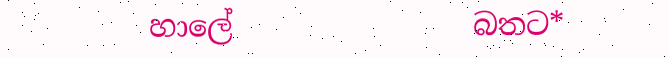හාලේ                බතට*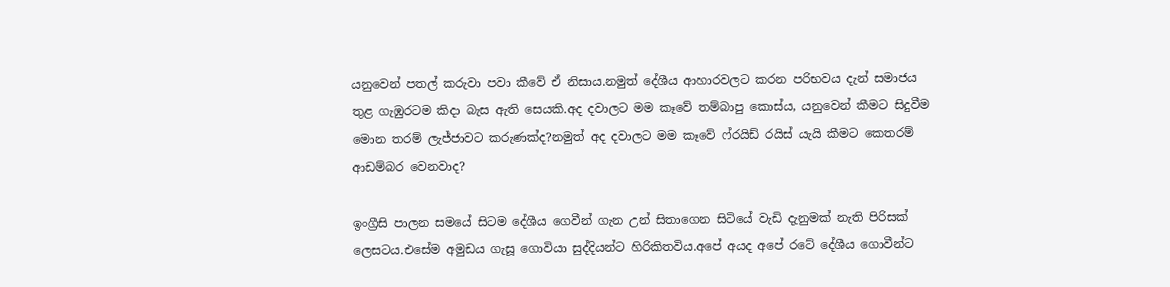යනුවෙන් පතල් කරුවා පවා කීවේ ඒ නිසාය.නමුත් දේශීය ආහාරවලට කරන පරිභවය දැන් සමාජය තුළ ගැඹුරටම කිදා බැස ඇති සෙයකි.අද දවාලට මම කෑවේ තම්බාපු කොස්ය, යනුවෙන් කීමට සිදුවීම මොන තරම් ලැජ්ජාවට කරුණක්ද?නමුත් අද දවාලට මම කෑවේ ෆ්රයිඩ් රයිස් යැයි කීමට කෙතරම් ආඩම්බර වෙනවාද?

ඉංග්‍රීසි පාලන සමයේ සිටම දේශීය ගෙවීන් ගැන උන් සිතාගෙන සිටියේ වැඩි දැනුමක් නැති පිරිසක් ලෙසටය.එසේම අමුඩය ගැසූ ගොවියා සුද්දියන්ට හිරිකිතවිය.අපේ අයද අපේ රටේ දේශීය ගොවීන්ට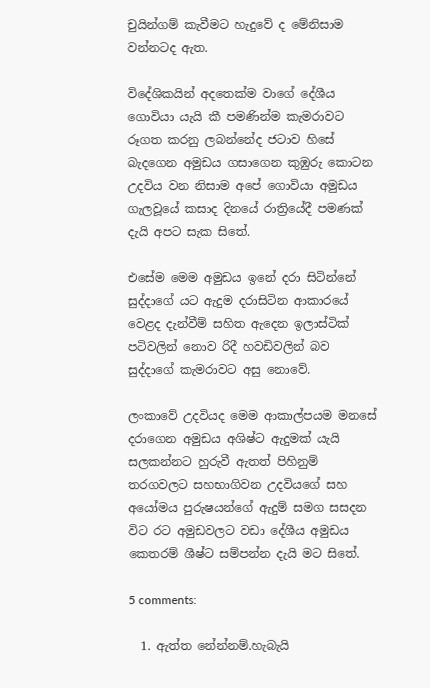චුයින්ගම් කැවීමට හැදුවේ ද මේනිසාම වන්නටද ඇත.

විදේශිකයින් අදතෙක්ම වාගේ දේශීය ගොවියා යැයි කී පමණින්ම කැමරාවට රූගත කරනු ලබන්නේද ජටාව හිසේ බැදගෙන අමුඩය ගසාගෙන කුඹුරු කොටන උදවිය වන නිසාම අපේ ගොවියා අමුඩය ගැලවූයේ කසාද දිනයේ රාත්‍රියේදී පමණක් දැයි අපට සැක සිතේ.

එසේම මෙම අමුඩය ඉනේ දරා සිටින්නේ සුද්දාගේ යට ඇදුම දරාසිටින ආකාරයේ වෙළද දැන්වීම් සහිත ඇදෙන ඉලාස්ටික් පටිවලින් නොව රිදී හවඩිවලින් බව සුද්දාගේ කැමරාවට අසු නොවේ.

ලංකාවේ උදවියද මෙම ආකාල්පයම මනසේ දරාගෙන අමුඩය අශිෂ්ට ඇදුමක් යැයි සලකන්නට හුරුවී ඇතත් පිහිනුම් තරගවලට සහභාගිවන උදවියගේ සහ අයෝමය පුරුෂයන්ගේ ඇදුම් සමග සසදන විට රට අමුඩවලට වඩා දේශීය අමුඩය කෙතරම් ශීෂ්ට සම්පන්න දැයි මට සිතේ.

5 comments:

  1. ඇත්ත නේන්නම්.හැබැයි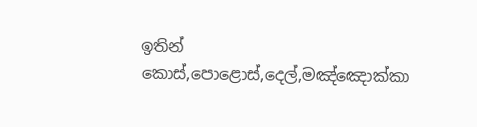ඉතින් කොස්,පොළොස්,දෙල්,මඤ්ඤොක්කා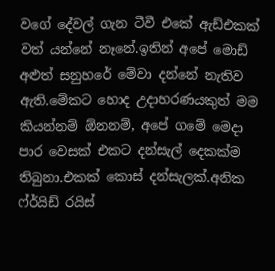වගේ දේවල් ගැන ටීවී එකේ ඇඩ්එකක් වත් යන්නේ නෑනේ.ඉතින් අපේ මොඩ් අළුත් සනුහරේ මේවා දන්නේ නැතිව ඇති.මේකට හොද උදාහරණයකුත් මම කියන්නම් ඕනනම්, අපේ ගමේ මෙදා පාර වෙසක් එකට දන්සැල් දෙකක්ම තිබුනා.එකක් කොස් දන්සැලක්.අනික ෆ්ර්යිඩ් රයිස්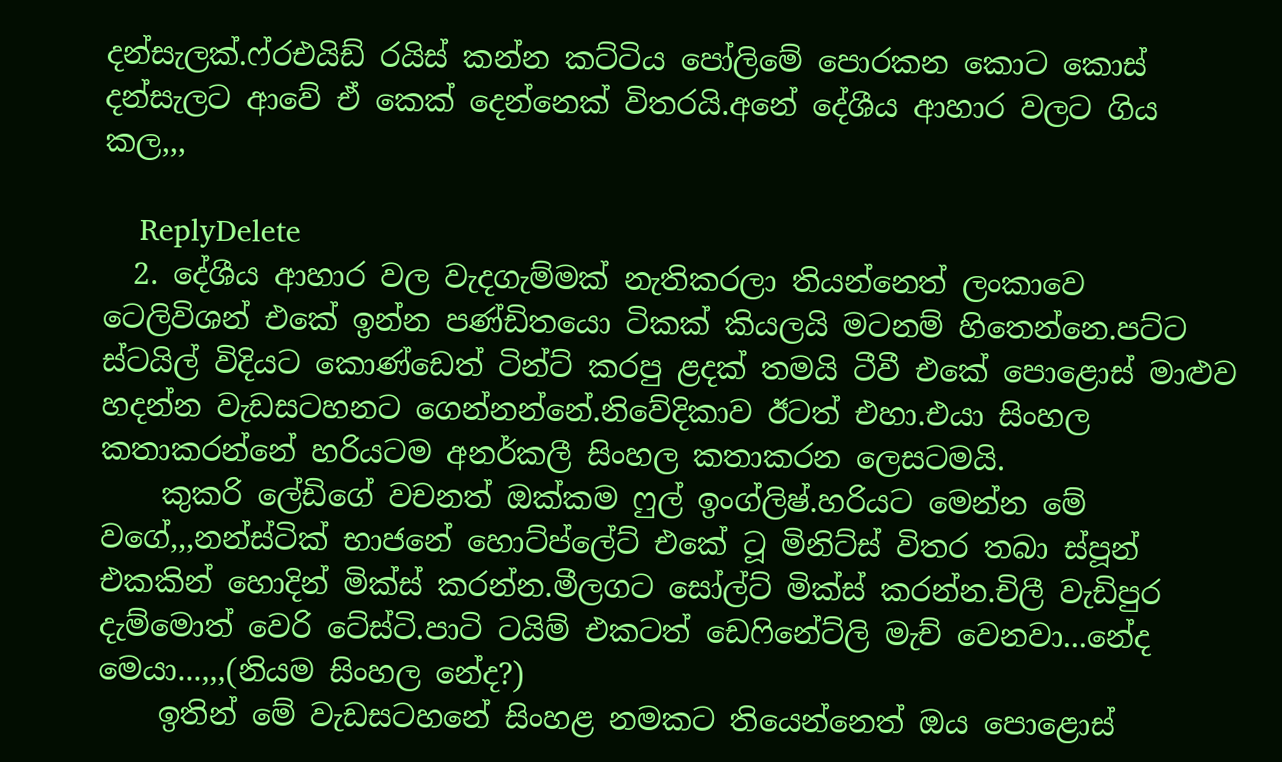දන්සැලක්.ෆ්රඑයිඩ් රයිස් කන්න කට්ටිය පෝලිමේ පොරකන කොට කොස් දන්සැලට ආවේ ඒ කෙක් දෙන්නෙක් විතරයි.අනේ දේශීය ආහාර වලට ගිය කල,,,

    ReplyDelete
  2. දේශීය ආහාර වල වැදගැම්මක් නැතිකරලා තියන්නෙත් ලංකාවෙ ටෙලිවිශන් එකේ ඉන්න පණ්ඩිතයො ටිකක් කියලයි මටනම් හිතෙන්නෙ.පට්ට ස්ටයිල් විදියට කොණ්ඩෙත් ටින්ට් කරපු ළදක් තමයි ටීවී එකේ පොළොස් මාළුව හදන්න වැඩසටහනට ගෙන්නන්නේ.නිවේදිකාව ඊටත් එහා.එයා සිංහල කතාකරන්නේ හරියටම අනර්කලී සිංහල කතාකරන ලෙසටමයි.
    කුකරි ලේඩිගේ වචනත් ඔක්කම ෆුල් ඉංග්ලිෂ්.හරියට මෙන්න මේ වගේ,,,නන්ස්ටික් භාජනේ හොට්ප්ලේට් එකේ ටූ මිනිට්ස් විතර තබා ස්පූන් එකකින් හොදින් මික්ස් කරන්න.මීලගට සෝල්ට් මික්ස් කරන්න.චිලී වැඩිපුර දැම්මොත් වෙරි ටේස්ටි.පාටි ටයිම් එකටත් ඩෙෆිනේට්ලි මැච් වෙනවා...නේද මෙයා...,,,(නියම සිංහල නේද?)
    ඉතින් මේ වැඩසටහනේ සිංහළ නමකට තියෙන්නෙත් ඔය පොළොස්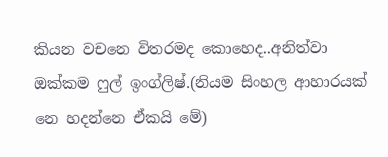කියන වචනෙ විතරමද කොහෙද..අනිත්වා ඔක්කම ෆුල් ඉංග්ලිෂ්.(නියම සිංහල ආහාරයක් නෙ හදන්නෙ ඒකයි මේ)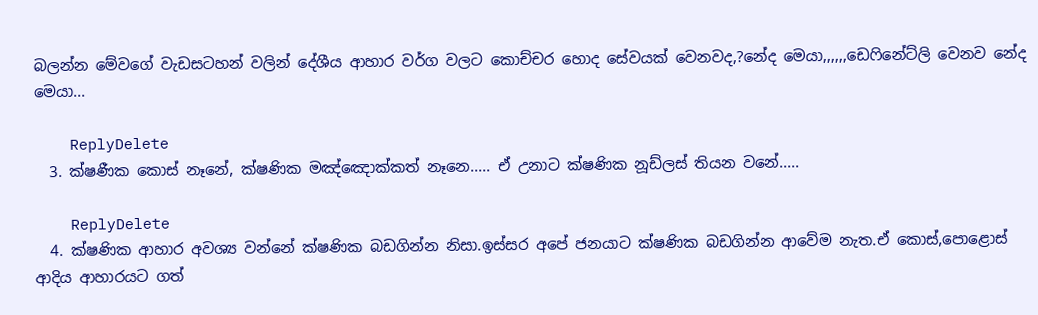බලන්න මේවගේ වැඩසටහන් වලින් දේශීය ආහාර වර්ග වලට කොච්චර හොද සේවයක් වෙනවද,?නේද මෙයා,,,,,,ඩෙෆිනේට්ලි වෙනව නේද මෙයා...

    ReplyDelete
  3. ක්ෂණීක කොස් නෑනේ, ක්ෂණික මඤ්ඤොක්කත් නෑනෙ..... ඒ උනාට ක්ෂණික නූඩ්ලස් තියන වනේ.....

    ReplyDelete
  4. ක්ෂණික ආහාර අවශ්‍ය වන්නේ ක්ෂණික බඩගින්න නිසා.ඉස්සර අපේ ජනයාට ක්ෂණික බඩගින්න ආවේම නැත.ඒ කොස්,පොළොස් ආදිය ආහාරයට ගත්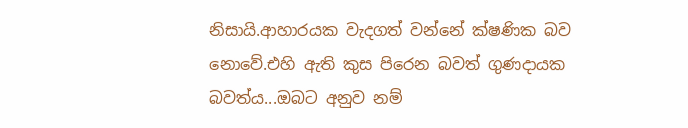නිසායි.ආහාරයක වැදගත් වන්නේ ක්ෂණික බව නොවේ.එහි ඇති කුස පිරෙන බවත් ගුණදායක බවත්ය...ඔබට අනුව නම්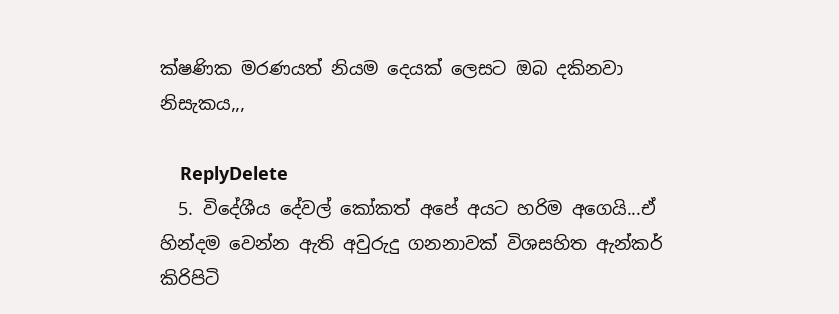ක්ෂණික මරණයත් නියම දෙයක් ලෙසට ඔබ දකිනවා නිසැකය,,,

    ReplyDelete
  5. විදේශීය දේවල් කෝකත් අපේ අයට හරිම අගෙයි...ඒ හින්දම වෙන්න ඇති අවුරුදු ගනනාවක් විශසහිත ඇන්කර් කිරිපිටි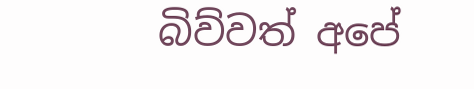බිව්වත් අපේ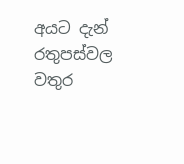අයට දැන් රතුපස්වල වතුර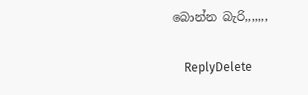බොන්න බැරි,,,,,,,

    ReplyDelete